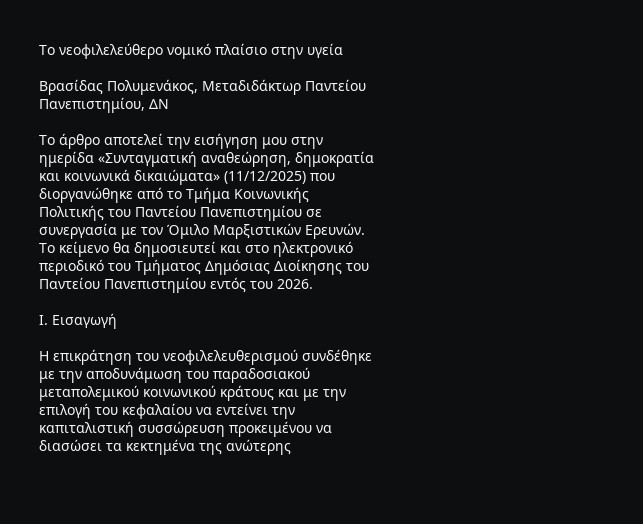Το νεοφιλελεύθερο νομικό πλαίσιο στην υγεία

Βρασίδας Πολυμενάκος, Mεταδιδάκτωρ Παντείου Πανεπιστημίου, ΔΝ

Το άρθρο αποτελεί την εισήγηση μου στην ημερίδα «Συνταγματική αναθεώρηση, δημοκρατία και κοινωνικά δικαιώματα» (11/12/2025) που διοργανώθηκε από το Τμήμα Κοινωνικής Πολιτικής του Παντείου Πανεπιστημίου σε συνεργασία με τον Όμιλο Μαρξιστικών Ερευνών. Το κείμενο θα δημοσιευτεί και στο ηλεκτρονικό περιοδικό του Τμήματος Δημόσιας Διοίκησης του Παντείου Πανεπιστημίου εντός του 2026.

Ι. Εισαγωγή

Η επικράτηση του νεοφιλελευθερισμού συνδέθηκε με την αποδυνάμωση του παραδοσιακού μεταπολεμικού κοινωνικού κράτους και με την επιλογή του κεφαλαίου να εντείνει την καπιταλιστική συσσώρευση προκειμένου να διασώσει τα κεκτημένα της ανώτερης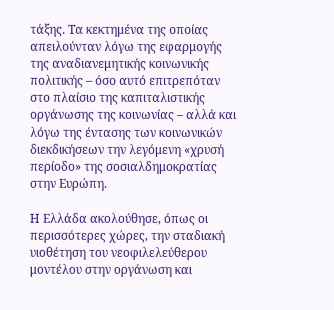τάξης. Τα κεκτημένα της οποίας απειλούνταν λόγω της εφαρμογής της αναδιανεμητικής κοινωνικής πολιτικής – όσο αυτό επιτρεπόταν στο πλαίσιο της καπιταλιστικής οργάνωσης της κοινωνίας – αλλά και λόγω της έντασης των κοινωνικών διεκδικήσεων την λεγόμενη «χρυσή περίοδο» της σοσιαλδημοκρατίας στην Ευρώπη.

Η Ελλάδα ακολούθησε, όπως οι περισσότερες χώρες, την σταδιακή υιοθέτηση του νεοφιλελεύθερου μοντέλου στην οργάνωση και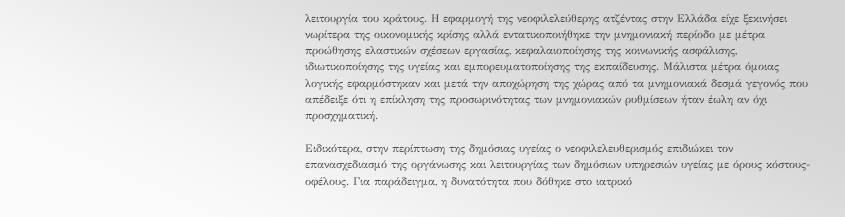λειτουργία του κράτους. Η εφαρμογή της νεοφιλελεύθερης ατζέντας στην Ελλάδα είχε ξεκινήσει νωρίτερα της οικονομικής κρίσης αλλά εντατικοποιήθηκε την μνημονιακή περίοδο με μέτρα προώθησης ελαστικών σχέσεων εργασίας, κεφαλαιοποίησης της κοινωνικής ασφάλισης, ιδιωτικοποίησης της υγείας και εμπορευματοποίησης της εκπαίδευσης. Μάλιστα μέτρα όμοιας λογικής εφαρμόστηκαν και μετά την αποχώρηση της χώρας από τα μνημονιακά δεσμά γεγονός που απέδειξε ότι η επίκληση της προσωρινότητας των μνημονιακών ρυθμίσεων ήταν έωλη αν όχι προσχηματική.

Ειδικότερα, στην περίπτωση της δημόσιας υγείας ο νεοφιλελευθερισμός επιδιώκει τον επανασχεδιασμό της οργάνωσης και λειτουργίας των δημόσιων υπηρεσιών υγείας με όρους κόστους-οφέλους. Για παράδειγμα, η δυνατότητα που δόθηκε στο ιατρικό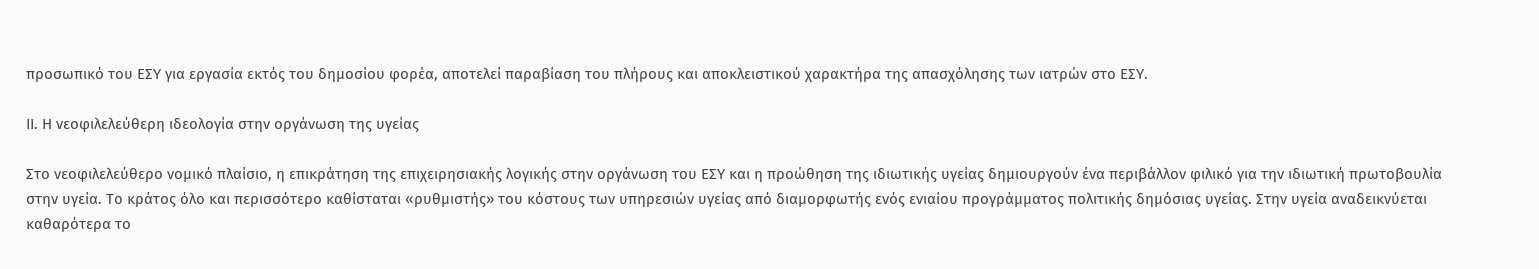προσωπικό του ΕΣΥ για εργασία εκτός του δημοσίου φορέα, αποτελεί παραβίαση του πλήρους και αποκλειστικού χαρακτήρα της απασχόλησης των ιατρών στο ΕΣΥ.

ΙΙ. Η νεοφιλελεύθερη ιδεολογία στην οργάνωση της υγείας

Στο νεοφιλελεύθερο νομικό πλαίσιο, η επικράτηση της επιχειρησιακής λογικής στην οργάνωση του ΕΣΥ και η προώθηση της ιδιωτικής υγείας δημιουργούν ένα περιβάλλον φιλικό για την ιδιωτική πρωτοβουλία στην υγεία. Το κράτος όλο και περισσότερο καθίσταται «ρυθμιστής» του κόστους των υπηρεσιών υγείας από διαμορφωτής ενός ενιαίου προγράμματος πολιτικής δημόσιας υγείας. Στην υγεία αναδεικνύεται καθαρότερα το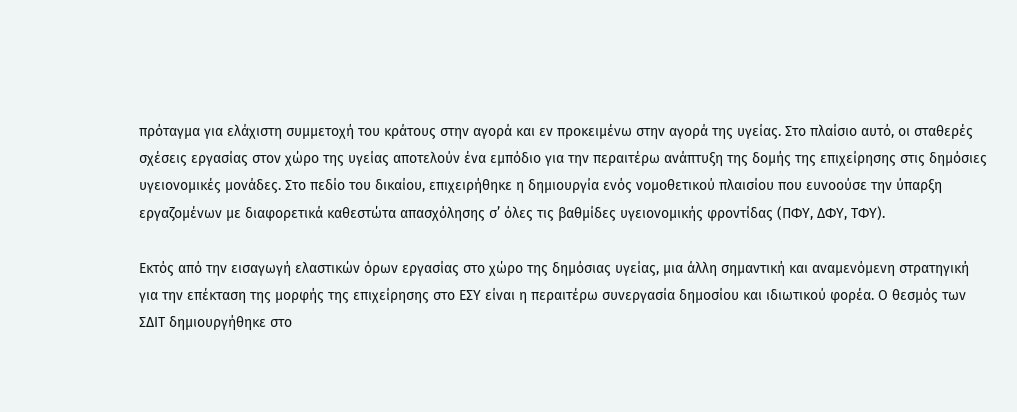πρόταγμα για ελάχιστη συμμετοχή του κράτους στην αγορά και εν προκειμένω στην αγορά της υγείας. Στο πλαίσιο αυτό, οι σταθερές σχέσεις εργασίας στον χώρο της υγείας αποτελούν ένα εμπόδιο για την περαιτέρω ανάπτυξη της δομής της επιχείρησης στις δημόσιες υγειονομικές μονάδες. Στο πεδίο του δικαίου, επιχειρήθηκε η δημιουργία ενός νομοθετικού πλαισίου που ευνοούσε την ύπαρξη εργαζομένων με διαφορετικά καθεστώτα απασχόλησης σ’ όλες τις βαθμίδες υγειονομικής φροντίδας (ΠΦΥ, ΔΦΥ, ΤΦΥ).

Εκτός από την εισαγωγή ελαστικών όρων εργασίας στο χώρο της δημόσιας υγείας, μια άλλη σημαντική και αναμενόμενη στρατηγική για την επέκταση της μορφής της επιχείρησης στο ΕΣΥ είναι η περαιτέρω συνεργασία δημοσίου και ιδιωτικού φορέα. Ο θεσμός των ΣΔΙΤ δημιουργήθηκε στο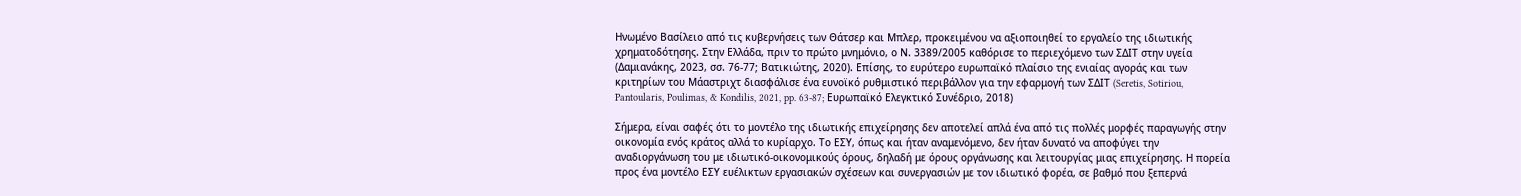Ηνωμένο Βασίλειο από τις κυβερνήσεις των Θάτσερ και Μπλερ, προκειμένου να αξιοποιηθεί το εργαλείο της ιδιωτικής χρηματοδότησης. Στην Ελλάδα, πριν το πρώτο μνημόνιο, ο Ν. 3389/2005 καθόρισε το περιεχόμενο των ΣΔΙΤ στην υγεία (Δαμιανάκης, 2023, σσ. 76-77; Βατικιώτης, 2020). Επίσης, το ευρύτερο ευρωπαϊκό πλαίσιο της ενιαίας αγοράς και των κριτηρίων του Μάαστριχτ διασφάλισε ένα ευνοϊκό ρυθμιστικό περιβάλλον για την εφαρμογή των ΣΔΙΤ (Seretis, Sotiriou, Pantoularis, Poulimas, & Kondilis, 2021, pp. 63-87; Ευρωπαϊκό Ελεγκτικό Συνέδριο, 2018)

Σήμερα, είναι σαφές ότι το μοντέλο της ιδιωτικής επιχείρησης δεν αποτελεί απλά ένα από τις πολλές μορφές παραγωγής στην οικονομία ενός κράτος αλλά το κυρίαρχο. Το ΕΣΥ, όπως και ήταν αναμενόμενο, δεν ήταν δυνατό να αποφύγει την αναδιοργάνωση του με ιδιωτικό-οικονομικούς όρους, δηλαδή με όρους οργάνωσης και λειτουργίας μιας επιχείρησης. Η πορεία προς ένα μοντέλο ΕΣΥ ευέλικτων εργασιακών σχέσεων και συνεργασιών με τον ιδιωτικό φορέα, σε βαθμό που ξεπερνά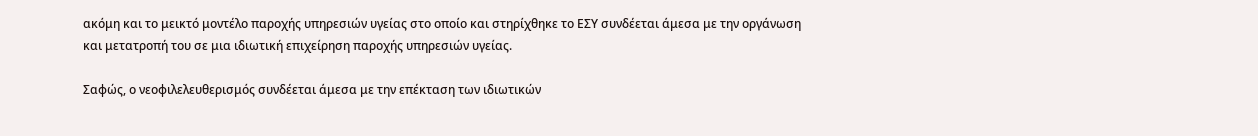ακόμη και το μεικτό μοντέλο παροχής υπηρεσιών υγείας στο οποίο και στηρίχθηκε το ΕΣΥ συνδέεται άμεσα με την οργάνωση και μετατροπή του σε μια ιδιωτική επιχείρηση παροχής υπηρεσιών υγείας.

Σαφώς, ο νεοφιλελευθερισμός συνδέεται άμεσα με την επέκταση των ιδιωτικών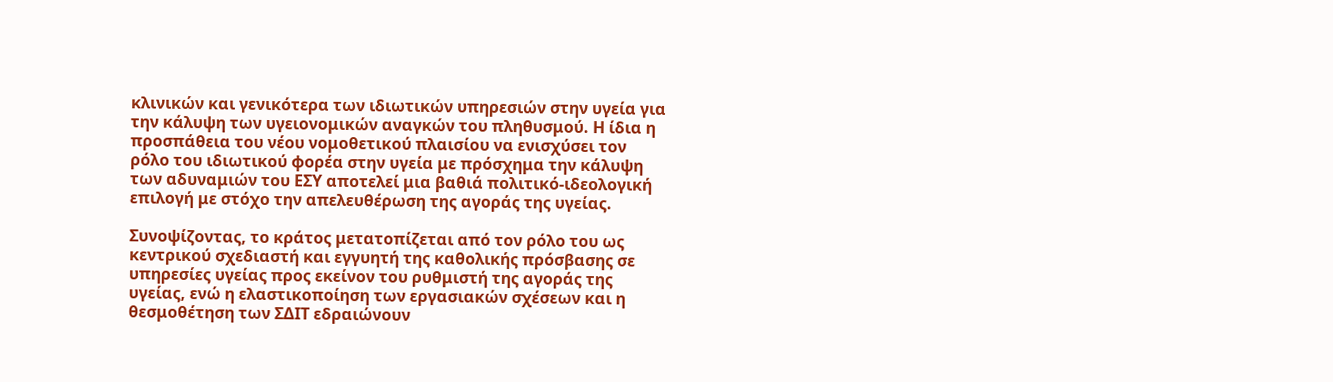κλινικών και γενικότερα των ιδιωτικών υπηρεσιών στην υγεία για την κάλυψη των υγειονομικών αναγκών του πληθυσμού. Η ίδια η προσπάθεια του νέου νομοθετικού πλαισίου να ενισχύσει τον ρόλο του ιδιωτικού φορέα στην υγεία με πρόσχημα την κάλυψη των αδυναμιών του ΕΣΥ αποτελεί μια βαθιά πολιτικό-ιδεολογική επιλογή με στόχο την απελευθέρωση της αγοράς της υγείας.

Συνοψίζοντας, το κράτος μετατοπίζεται από τον ρόλο του ως κεντρικού σχεδιαστή και εγγυητή της καθολικής πρόσβασης σε υπηρεσίες υγείας προς εκείνον του ρυθμιστή της αγοράς της υγείας, ενώ η ελαστικοποίηση των εργασιακών σχέσεων και η θεσμοθέτηση των ΣΔΙΤ εδραιώνουν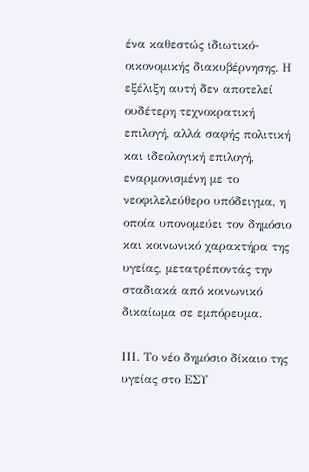ένα καθεστώς ιδιωτικό-οικονομικής διακυβέρνησης. Η εξέλιξη αυτή δεν αποτελεί ουδέτερη τεχνοκρατική επιλογή, αλλά σαφής πολιτική και ιδεολογική επιλογή, εναρμονισμένη με το νεοφιλελεύθερο υπόδειγμα, η οποία υπονομεύει τον δημόσιο και κοινωνικό χαρακτήρα της υγείας, μετατρέποντάς την σταδιακά από κοινωνικό δικαίωμα σε εμπόρευμα.

IΙΙ. Το νέο δημόσιο δίκαιο της υγείας στο ΕΣΥ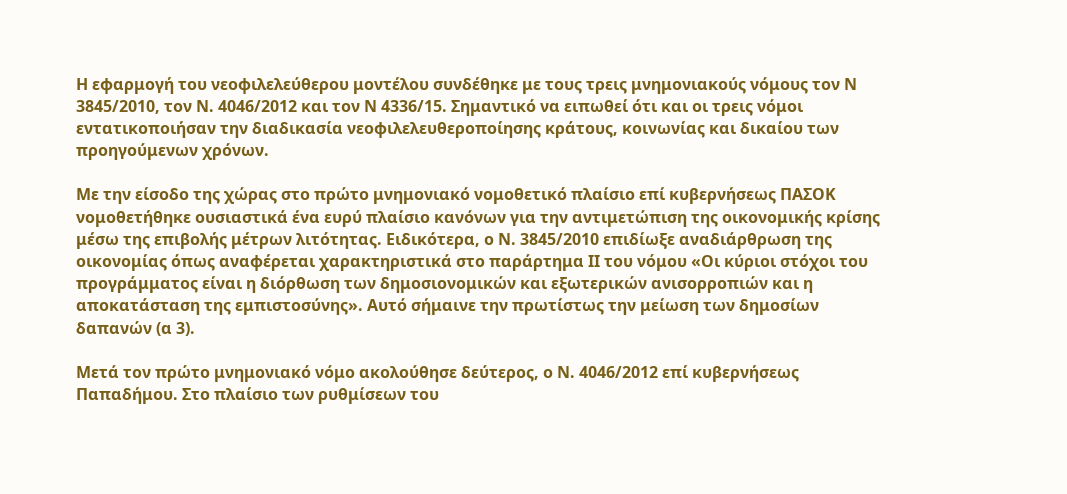Η εφαρμογή του νεοφιλελεύθερου μοντέλου συνδέθηκε με τους τρεις μνημονιακούς νόμους τον Ν 3845/2010, τον Ν. 4046/2012 και τον Ν 4336/15. Σημαντικό να ειπωθεί ότι και οι τρεις νόμοι εντατικοποιήσαν την διαδικασία νεοφιλελευθεροποίησης κράτους, κοινωνίας και δικαίου των προηγούμενων χρόνων.

Με την είσοδο της χώρας στο πρώτο μνημονιακό νομοθετικό πλαίσιο επί κυβερνήσεως ΠΑΣΟΚ νομοθετήθηκε ουσιαστικά ένα ευρύ πλαίσιο κανόνων για την αντιμετώπιση της οικονομικής κρίσης μέσω της επιβολής μέτρων λιτότητας. Ειδικότερα, ο Ν. 3845/2010 επιδίωξε αναδιάρθρωση της οικονομίας όπως αναφέρεται χαρακτηριστικά στο παράρτημα ΙΙ του νόμου «Οι κύριοι στόχοι του προγράμματος είναι η διόρθωση των δημοσιονομικών και εξωτερικών ανισορροπιών και η αποκατάσταση της εμπιστοσύνης». Αυτό σήμαινε την πρωτίστως την μείωση των δημοσίων δαπανών (α 3).

Μετά τον πρώτο μνημονιακό νόμο ακολούθησε δεύτερος, ο Ν. 4046/2012 επί κυβερνήσεως Παπαδήμου. Στο πλαίσιο των ρυθμίσεων του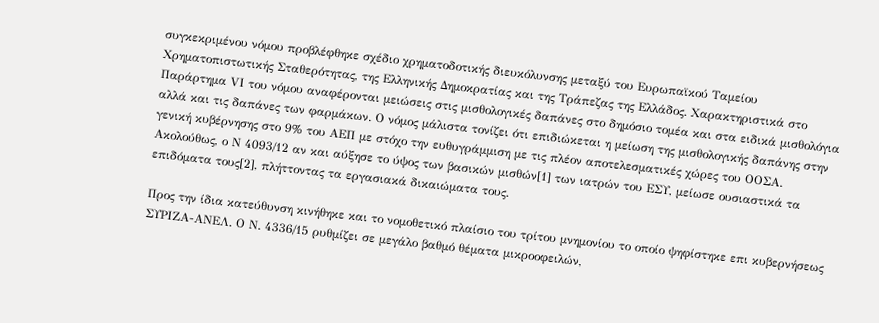συγκεκριμένου νόμου προβλέφθηκε σχέδιο χρηματοδοτικής διευκόλυνσης μεταξύ του Ευρωπαϊκού Ταμείου Χρηματοπιστωτικής Σταθερότητας, της Ελληνικής Δημοκρατίας και της Τράπεζας της Ελλάδος. Χαρακτηριστικά στο Παράρτημα VΙ του νόμου αναφέρονται μειώσεις στις μισθολογικές δαπάνες στο δημόσιο τομέα και στα ειδικά μισθολόγια αλλά και τις δαπάνες των φαρμάκων. Ο νόμος μάλιστα τονίζει ότι επιδιώκεται η μείωση της μισθολογικής δαπάνης στην γενική κυβέρνησης στο 9% του ΑΕΠ με στόχο την ευθυγράμμιση με τις πλέον αποτελεσματικές χώρες του ΟΟΣΑ. Ακολούθως, ο Ν 4093/12 αν και αύξησε το ύψος των βασικών μισθών[1] των ιατρών του ΕΣΥ, μείωσε ουσιαστικά τα επιδόματα τους[2], πλήττοντας τα εργασιακά δικαιώματα τους.

Προς την ίδια κατεύθυνση κινήθηκε και το νομοθετικό πλαίσιο του τρίτου μνημονίου το οποίο ψηφίστηκε επι κυβερνήσεως ΣΥΡΙΖΑ-ΑΝΕΛ. Ο Ν. 4336/15 ρυθμίζει σε μεγάλο βαθμό θέματα μικροοφειλών,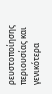ρευστοποίησης περιουσίας και γενικότερα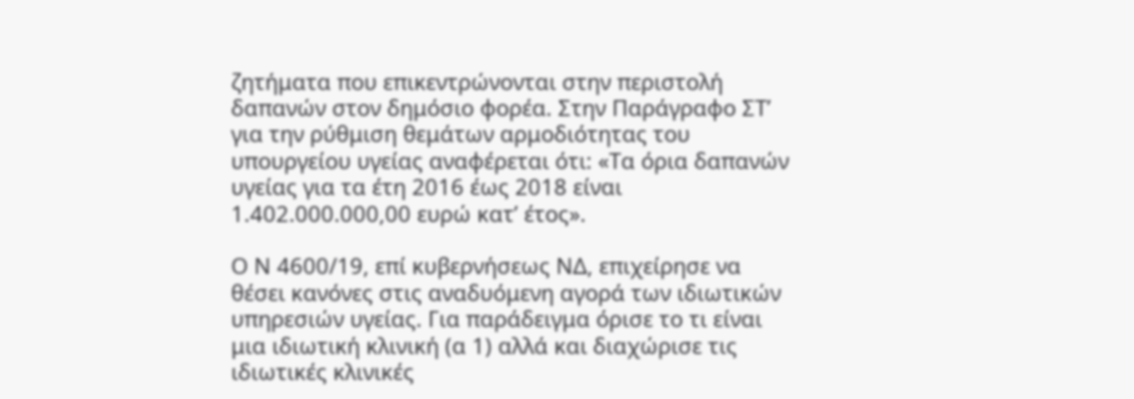ζητήματα που επικεντρώνονται στην περιστολή δαπανών στον δημόσιο φορέα. Στην Παράγραφο ΣΤ’ για την ρύθμιση θεμάτων αρμοδιότητας του υπουργείου υγείας αναφέρεται ότι: «Τα όρια δαπανών υγείας για τα έτη 2016 έως 2018 είναι 1.402.000.000,00 ευρώ κατ’ έτος».

Ο Ν 4600/19, επί κυβερνήσεως ΝΔ, επιχείρησε να θέσει κανόνες στις αναδυόμενη αγορά των ιδιωτικών υπηρεσιών υγείας. Για παράδειγμα όρισε το τι είναι μια ιδιωτική κλινική (α 1) αλλά και διαχώρισε τις ιδιωτικές κλινικές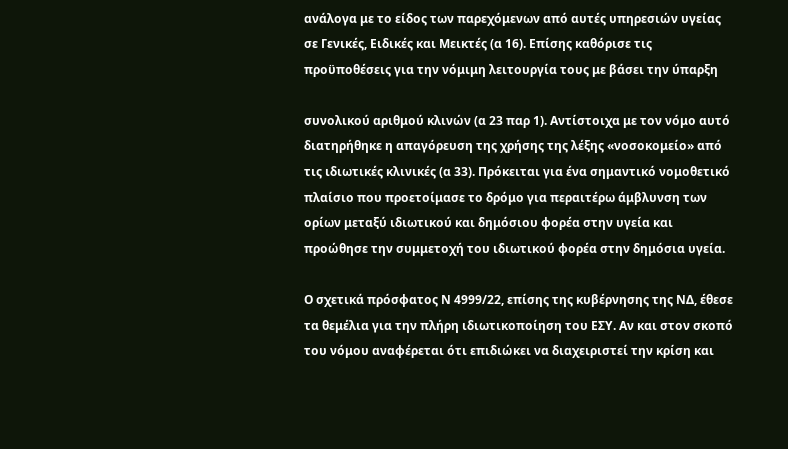ανάλογα με το είδος των παρεχόμενων από αυτές υπηρεσιών υγείας σε Γενικές, Ειδικές και Μεικτές (α 16). Επίσης καθόρισε τις προϋποθέσεις για την νόμιμη λειτουργία τους με βάσει την ύπαρξη

συνολικού αριθμού κλινών (α 23 παρ 1). Αντίστοιχα με τον νόμο αυτό διατηρήθηκε η απαγόρευση της χρήσης της λέξης «νοσοκομείο» από τις ιδιωτικές κλινικές (α 33). Πρόκειται για ένα σημαντικό νομοθετικό πλαίσιο που προετοίμασε το δρόμο για περαιτέρω άμβλυνση των ορίων μεταξύ ιδιωτικού και δημόσιου φορέα στην υγεία και προώθησε την συμμετοχή του ιδιωτικού φορέα στην δημόσια υγεία.

Ο σχετικά πρόσφατος Ν 4999/22, επίσης της κυβέρνησης της ΝΔ, έθεσε τα θεμέλια για την πλήρη ιδιωτικοποίηση του ΕΣΥ. Αν και στον σκοπό του νόμου αναφέρεται ότι επιδιώκει να διαχειριστεί την κρίση και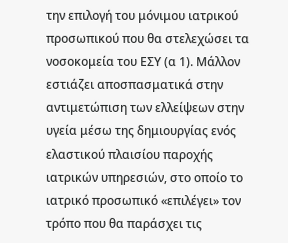την επιλογή του μόνιμου ιατρικού προσωπικού που θα στελεχώσει τα νοσοκομεία του ΕΣΥ (α 1). Μάλλον εστιάζει αποσπασματικά στην αντιμετώπιση των ελλείψεων στην υγεία μέσω της δημιουργίας ενός ελαστικού πλαισίου παροχής ιατρικών υπηρεσιών, στο οποίο το ιατρικό προσωπικό «επιλέγει» τον τρόπο που θα παράσχει τις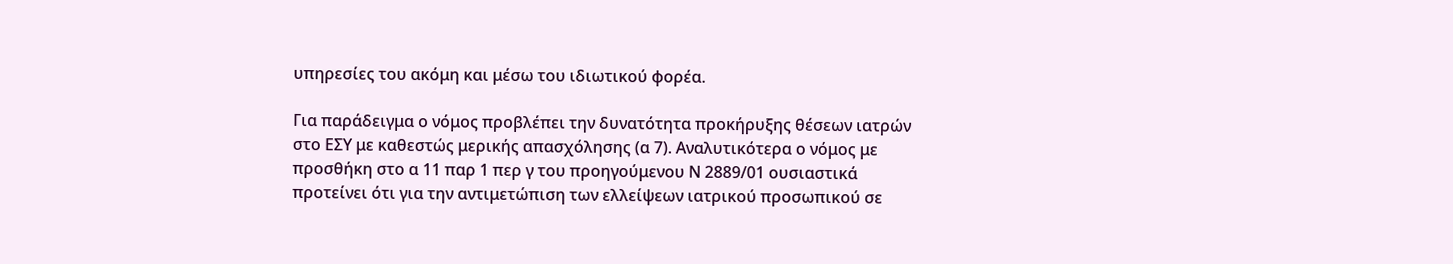υπηρεσίες του ακόμη και μέσω του ιδιωτικού φορέα.

Για παράδειγμα ο νόμος προβλέπει την δυνατότητα προκήρυξης θέσεων ιατρών στο ΕΣΥ με καθεστώς μερικής απασχόλησης (α 7). Αναλυτικότερα ο νόμος με προσθήκη στο α 11 παρ 1 περ γ του προηγούμενου Ν 2889/01 ουσιαστικά προτείνει ότι για την αντιμετώπιση των ελλείψεων ιατρικού προσωπικού σε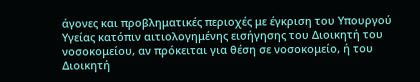άγονες και προβληματικές περιοχές με έγκριση του Υπουργού Υγείας κατόπιν αιτιολογημένης εισήγησης του Διοικητή του νοσοκομείου, αν πρόκειται για θέση σε νοσοκομείο, ή του Διοικητή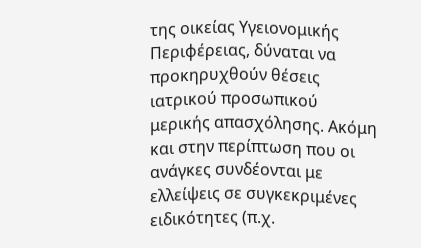της οικείας Υγειονομικής Περιφέρειας, δύναται να προκηρυχθούν θέσεις ιατρικού προσωπικού μερικής απασχόλησης. Ακόμη και στην περίπτωση που οι ανάγκες συνδέονται με ελλείψεις σε συγκεκριμένες ειδικότητες (π.χ.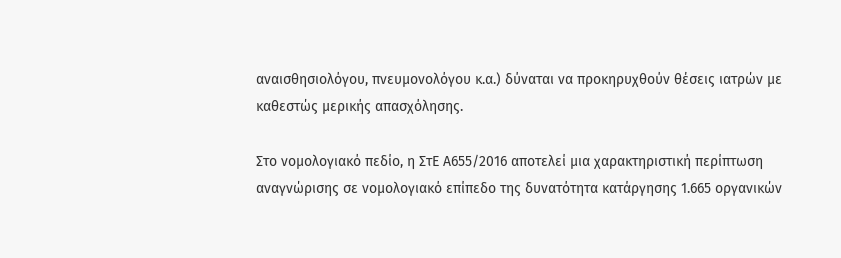αναισθησιολόγου, πνευμονολόγου κ.α.) δύναται να προκηρυχθούν θέσεις ιατρών με καθεστώς μερικής απασχόλησης.

Στο νομολογιακό πεδίο, η ΣτΕ Α655/2016 αποτελεί μια χαρακτηριστική περίπτωση αναγνώρισης σε νομολογιακό επίπεδο της δυνατότητα κατάργησης 1.665 οργανικών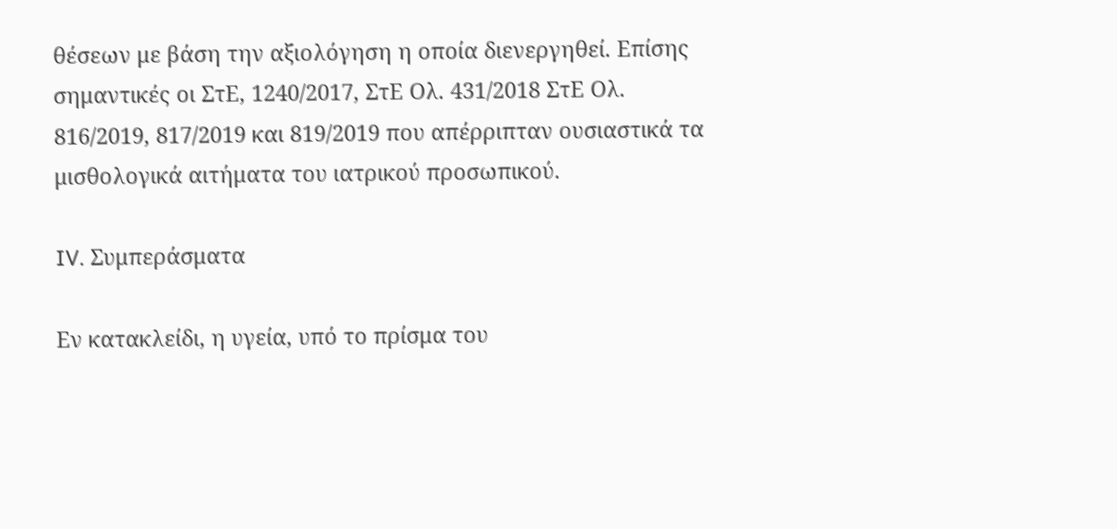θέσεων με βάση την αξιολόγηση η οποία διενεργηθεί. Επίσης σημαντικές οι ΣτΕ, 1240/2017, ΣτΕ Ολ. 431/2018 ΣτΕ Ολ. 816/2019, 817/2019 και 819/2019 που απέρριπταν ουσιαστικά τα μισθολογικά αιτήματα του ιατρικού προσωπικού.

IV. Συμπεράσματα

Εν κατακλείδι, η υγεία, υπό το πρίσμα του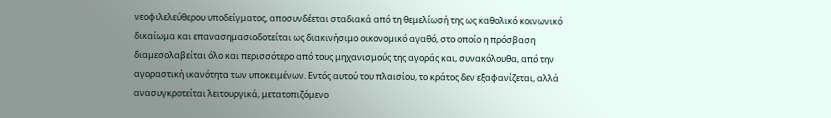νεοφιλελεύθερου υποδείγματος, αποσυνδέεται σταδιακά από τη θεμελίωσή της ως καθολικό κοινωνικό δικαίωμα και επανασημασιοδοτείται ως διακινήσιμο οικονομικό αγαθό, στο οποίο η πρόσβαση διαμεσολαβείται όλο και περισσότερο από τους μηχανισμούς της αγοράς και, συνακόλουθα, από την αγοραστική ικανότητα των υποκειμένων. Εντός αυτού του πλαισίου, το κράτος δεν εξαφανίζεται, αλλά ανασυγκροτείται λειτουργικά, μετατοπιζόμενο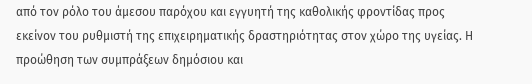από τον ρόλο του άμεσου παρόχου και εγγυητή της καθολικής φροντίδας προς εκείνον του ρυθμιστή της επιχειρηματικής δραστηριότητας στον χώρο της υγείας. Η προώθηση των συμπράξεων δημόσιου και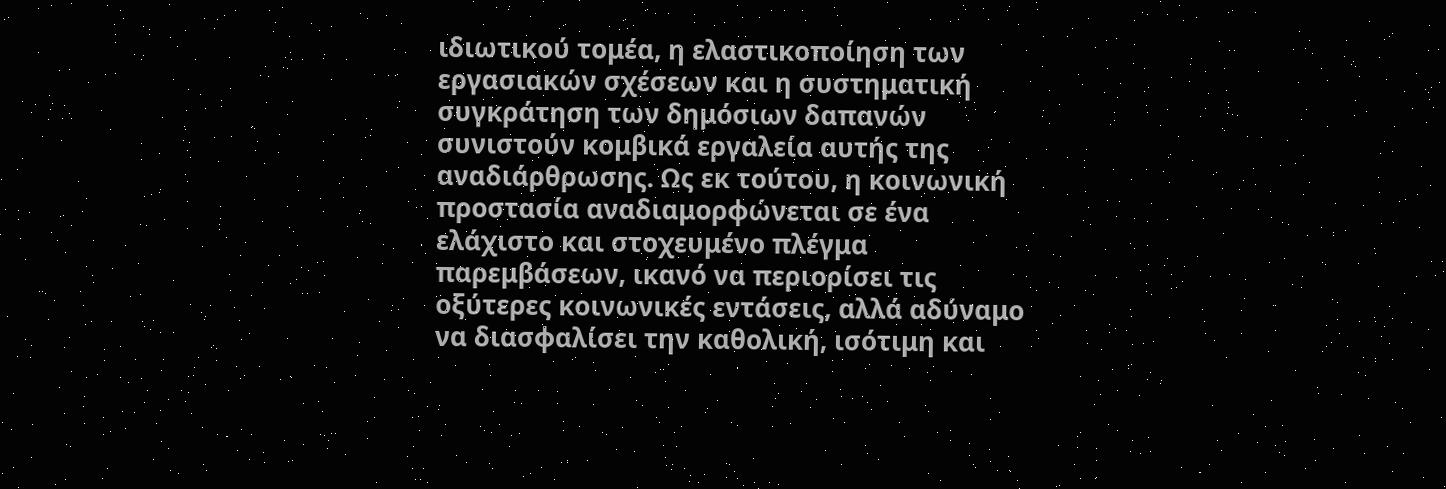ιδιωτικού τομέα, η ελαστικοποίηση των εργασιακών σχέσεων και η συστηματική συγκράτηση των δημόσιων δαπανών συνιστούν κομβικά εργαλεία αυτής της αναδιάρθρωσης. Ως εκ τούτου, η κοινωνική προστασία αναδιαμορφώνεται σε ένα ελάχιστο και στοχευμένο πλέγμα παρεμβάσεων, ικανό να περιορίσει τις οξύτερες κοινωνικές εντάσεις, αλλά αδύναμο να διασφαλίσει την καθολική, ισότιμη και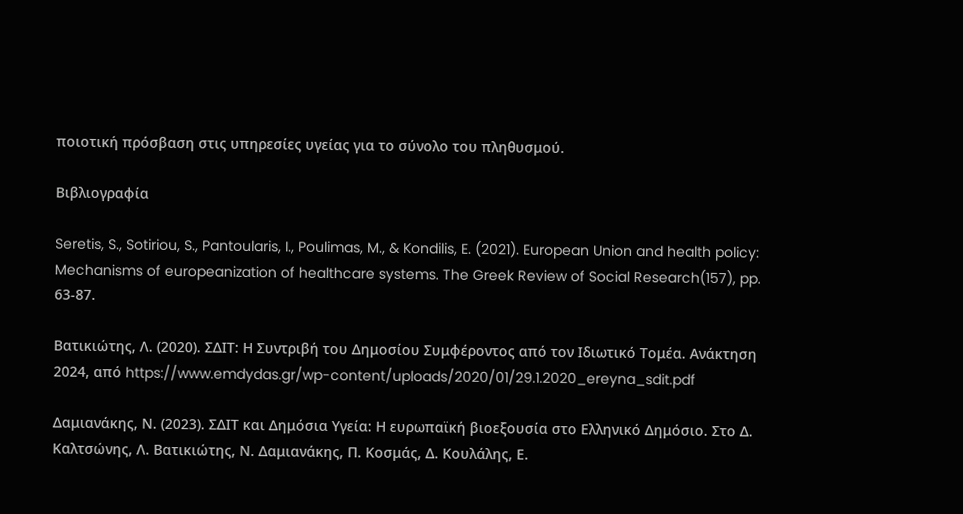ποιοτική πρόσβαση στις υπηρεσίες υγείας για το σύνολο του πληθυσμού.

Βιβλιογραφία

Seretis, S., Sotiriou, S., Pantoularis, I., Poulimas, M., & Kondilis, E. (2021). European Union and health policy: Mechanisms of europeanization of healthcare systems. The Greek Review of Social Research(157), pp. 63-87.

Βατικιώτης, Λ. (2020). ΣΔΙΤ: Η Συντριβή του Δημοσίου Συμφέροντος από τον Ιδιωτικό Τομέα. Ανάκτηση 2024, από https://www.emdydas.gr/wp-content/uploads/2020/01/29.1.2020_ereyna_sdit.pdf

Δαμιανάκης, Ν. (2023). ΣΔΙΤ και Δημόσια Υγεία: Η ευρωπαϊκή βιοεξουσία στο Ελληνικό Δημόσιο. Στο Δ. Καλτσώνης, Λ. Βατικιώτης, Ν. Δαμιανάκης, Π. Κοσμάς, Δ. Κουλάλης, Ε.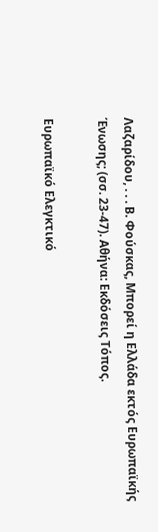Λαζαρίδου, . . . Β. Φούσκας, Μπορεί η Ελλάδα εκτός Ευρωπαϊκής Ένωσης; (σσ. 23-47). Αθήνα: Εκδόσεις Τόπος.

Ευρωπαϊκό Ελεγκτικό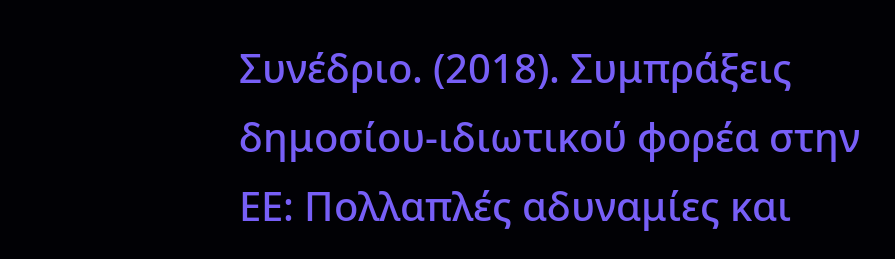Συνέδριο. (2018). Συμπράξεις δημοσίου-ιδιωτικού φορέα στην ΕΕ: Πολλαπλές αδυναμίες και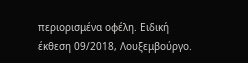περιορισμένα οφέλη. Ειδική έκθεση 09/2018, Λουξεμβούργο.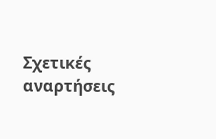Σχετικές αναρτήσεις